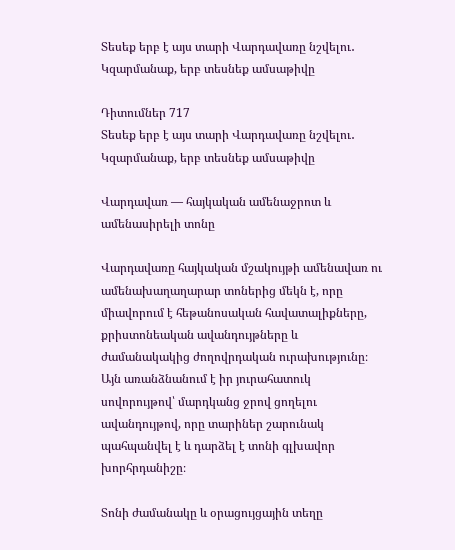Տեսեք երբ է այս տարի Վարդավառը նշվելու․ Կզարմանաք, երբ տեսնեք ամսաթիվը

Դիտումներ 717
Տեսեք երբ է այս տարի Վարդավառը նշվելու․ Կզարմանաք, երբ տեսնեք ամսաթիվը

Վարդավառ — հայկական ամենաջրոտ և ամենասիրելի տոնը

Վարդավառը հայկական մշակույթի ամենավառ ու ամենախաղաղարար տոներից մեկն է, որը միավորում է հեթանոսական հավատալիքները, քրիստոնեական ավանդույթները և ժամանակակից ժողովրդական ուրախությունը։ Այն առանձնանում է իր յուրահատուկ սովորույթով՝ մարդկանց ջրով ցողելու ավանդույթով, որը տարիներ շարունակ պահպանվել է և դարձել է տոնի գլխավոր խորհրդանիշը։

Տոնի ժամանակը և օրացույցային տեղը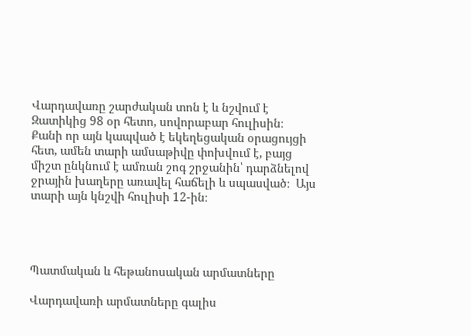Վարդավառը շարժական տոն է և նշվում է Զատիկից 98 օր հետո, սովորաբար հուլիսին։ Քանի որ այն կապված է եկեղեցական օրացույցի հետ, ամեն տարի ամսաթիվը փոխվում է, բայց միշտ ընկնում է ամռան շոգ շրջանին՝ դարձնելով ջրային խաղերը առավել հաճելի և սպասված։  Այս տարի այն կնշվի հուլիսի 12-ին։




Պատմական և հեթանոսական արմատները

Վարդավառի արմատները գալիս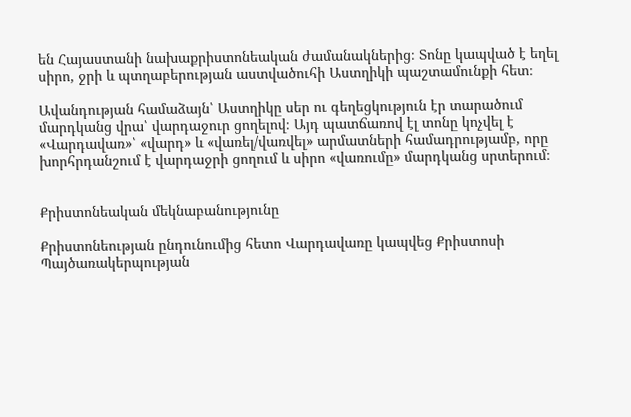են Հայաստանի նախաքրիստոնեական ժամանակներից։ Տոնը կապված է եղել սիրո, ջրի և պտղաբերության աստվածուհի Աստղիկի պաշտամունքի հետ։

Ավանդության համաձայն՝ Աստղիկը սեր ու գեղեցկություն էր տարածում մարդկանց վրա՝ վարդաջուր ցողելով։ Այդ պատճառով էլ տոնը կոչվել է «Վարդավառ»՝ «վարդ» և «վառել/վառվել» արմատների համադրությամբ, որը խորհրդանշում է վարդաջրի ցողում և սիրո «վառումը» մարդկանց սրտերում։


Քրիստոնեական մեկնաբանությունը

Քրիստոնեության ընդունումից հետո Վարդավառը կապվեց Քրիստոսի Պայծառակերպության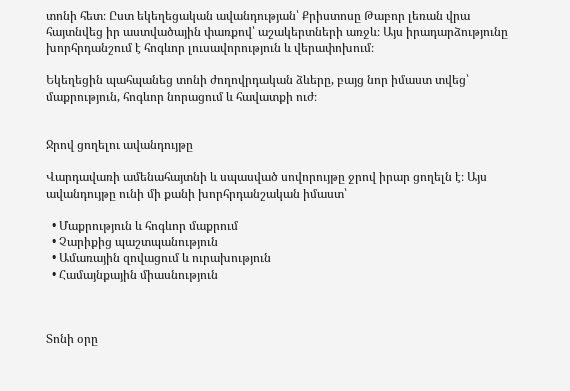տոնի հետ։ Ըստ եկեղեցական ավանդության՝ Քրիստոսը Թաբոր լեռան վրա հայտնվեց իր աստվածային փառքով՝ աշակերտների առջև։ Այս իրադարձությունը խորհրդանշում է հոգևոր լուսավորություն և վերափոխում։

Եկեղեցին պահպանեց տոնի ժողովրդական ձևերը, բայց նոր իմաստ տվեց՝ մաքրություն, հոգևոր նորացում և հավատքի ուժ։


Ջրով ցողելու ավանդույթը

Վարդավառի ամենահայտնի և սպասված սովորույթը ջրով իրար ցողելն է։ Այս ավանդույթը ունի մի քանի խորհրդանշական իմաստ՝

  • Մաքրություն և հոգևոր մաքրում
  • Չարիքից պաշտպանություն
  • Ամառային զովացում և ուրախություն
  • Համայնքային միասնություն



Տոնի օրը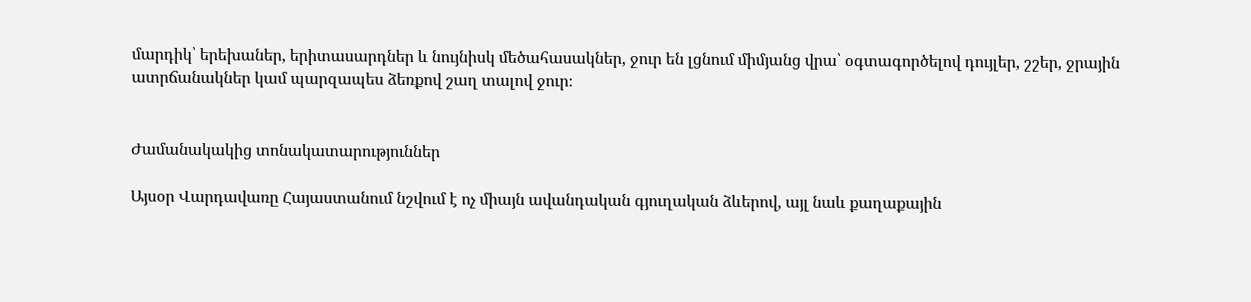մարդիկ՝ երեխաներ, երիտասարդներ և նույնիսկ մեծահասակներ, ջուր են լցնում միմյանց վրա՝ օգտագործելով դույլեր, շշեր, ջրային ատրճանակներ կամ պարզապես ձեռքով շաղ տալով ջուր։


Ժամանակակից տոնակատարություններ

Այսօր Վարդավառը Հայաստանում նշվում է ոչ միայն ավանդական գյուղական ձևերով, այլ նաև քաղաքային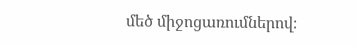մեծ միջոցառումներով։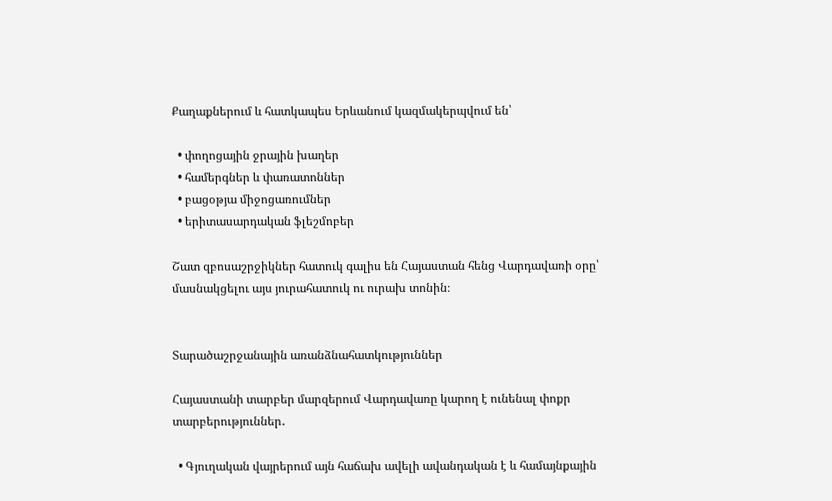Քաղաքներում և հատկապես Երևանում կազմակերպվում են՝

  • փողոցային ջրային խաղեր
  • համերգներ և փառատոններ
  • բացօթյա միջոցառումներ
  • երիտասարդական ֆլեշմոբեր

Շատ զբոսաշրջիկներ հատուկ գալիս են Հայաստան հենց Վարդավառի օրը՝ մասնակցելու այս յուրահատուկ ու ուրախ տոնին։


Տարածաշրջանային առանձնահատկություններ

Հայաստանի տարբեր մարզերում Վարդավառը կարող է ունենալ փոքր տարբերություններ․

  • Գյուղական վայրերում այն հաճախ ավելի ավանդական է և համայնքային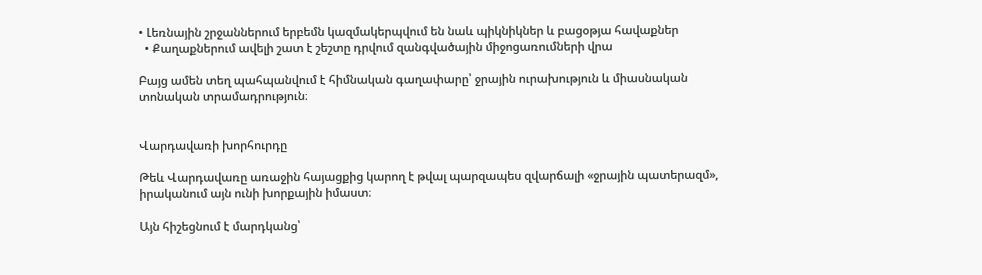• Լեռնային շրջաններում երբեմն կազմակերպվում են նաև պիկնիկներ և բացօթյա հավաքներ
  • Քաղաքներում ավելի շատ է շեշտը դրվում զանգվածային միջոցառումների վրա

Բայց ամեն տեղ պահպանվում է հիմնական գաղափարը՝ ջրային ուրախություն և միասնական տոնական տրամադրություն։


Վարդավառի խորհուրդը

Թեև Վարդավառը առաջին հայացքից կարող է թվալ պարզապես զվարճալի «ջրային պատերազմ», իրականում այն ունի խորքային իմաստ։

Այն հիշեցնում է մարդկանց՝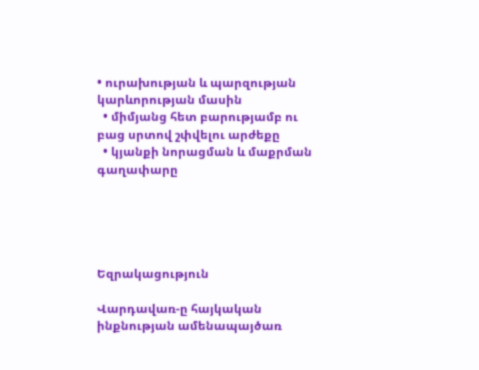• ուրախության և պարզության կարևորության մասին
  • միմյանց հետ բարությամբ ու բաց սրտով շփվելու արժեքը
  • կյանքի նորացման և մաքրման գաղափարը





Եզրակացություն

Վարդավառ-ը հայկական ինքնության ամենապայծառ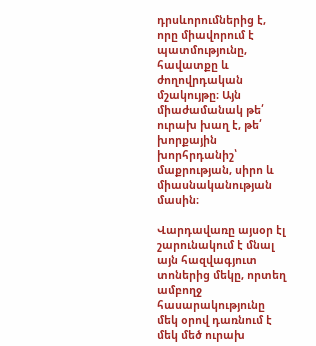դրսևորումներից է, որը միավորում է պատմությունը, հավատքը և ժողովրդական մշակույթը։ Այն միաժամանակ թե՛ ուրախ խաղ է, թե՛ խորքային խորհրդանիշ՝ մաքրության, սիրո և միասնականության մասին։

Վարդավառը այսօր էլ շարունակում է մնալ այն հազվագյուտ տոներից մեկը, որտեղ ամբողջ հասարակությունը մեկ օրով դառնում է մեկ մեծ ուրախ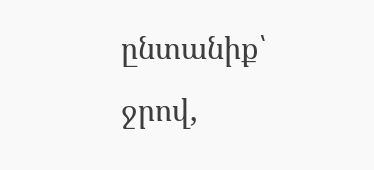ընտանիք՝ ջրով,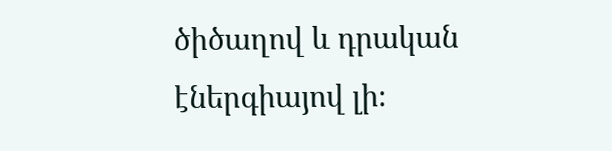ծիծաղով և դրական էներգիայով լի։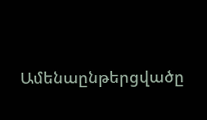Ամենաընթերցվածը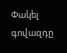Փակել գովազդը